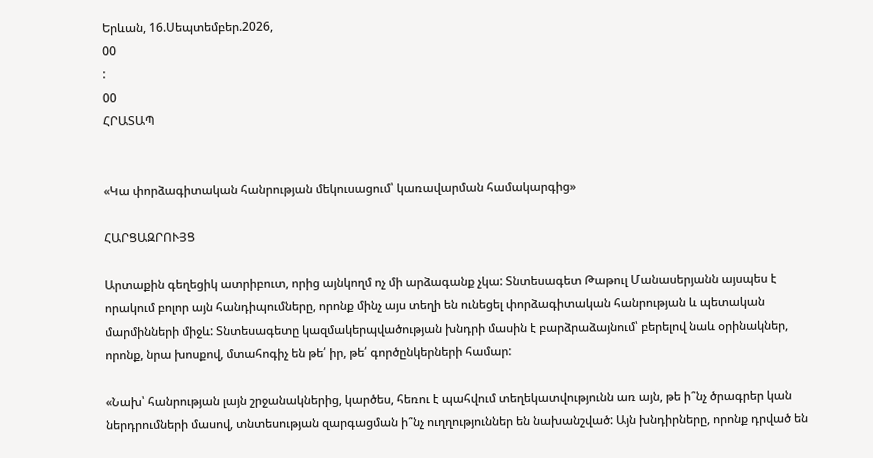Երևան, 16.Սեպտեմբեր.2026,
00
:
00
ՀՐԱՏԱՊ


«Կա փորձագիտական հանրության մեկուսացում՝ կառավարման համակարգից»

ՀԱՐՑԱԶՐՈՒՅՑ

Արտաքին գեղեցիկ ատրիբուտ, որից այնկողմ ոչ մի արձագանք չկա: Տնտեսագետ Թաթուլ Մանասերյանն այսպես է որակում բոլոր այն հանդիպումները, որոնք մինչ այս տեղի են ունեցել փորձագիտական հանրության և պետական մարմինների միջև: Տնտեսագետը կազմակերպվածության խնդրի մասին է բարձրաձայնում՝ բերելով նաև օրինակներ, որոնք, նրա խոսքով, մտահոգիչ են թե՛ իր, թե՛ գործընկերների համար:

«Նախ՝ հանրության լայն շրջանակներից, կարծես, հեռու է պահվում տեղեկատվությունն առ այն, թե ի՞նչ ծրագրեր կան ներդրումների մասով, տնտեսության զարգացման ի՞նչ ուղղություններ են նախանշված: Այն խնդիրները, որոնք դրված են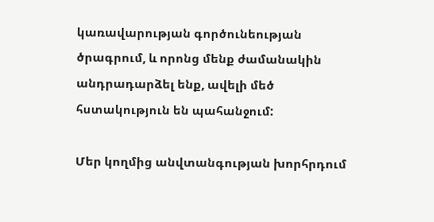կառավարության գործունեության ծրագրում, և որոնց մենք ժամանակին անդրադարձել ենք, ավելի մեծ հստակություն են պահանջում:

Մեր կողմից անվտանգության խորհրդում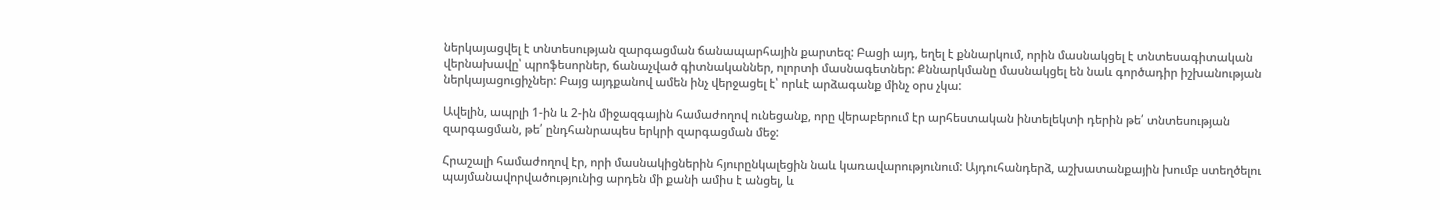ներկայացվել է տնտեսության զարգացման ճանապարհային քարտեզ: Բացի այդ, եղել է քննարկում, որին մասնակցել է տնտեսագիտական վերնախավը՝ պրոֆեսորներ, ճանաչված գիտնականներ, ոլորտի մասնագետներ: Քննարկմանը մասնակցել են նաև գործադիր իշխանության ներկայացուցիչներ: Բայց այդքանով ամեն ինչ վերջացել է՝ որևէ արձագանք մինչ օրս չկա:

Ավելին, ապրլի 1-ին և 2-ին միջազգային համաժողով ունեցանք, որը վերաբերում էր արհեստական ինտելեկտի դերին թե՛ տնտեսության զարգացման, թե՛ ընդհանրապես երկրի զարգացման մեջ:

Հրաշալի համաժողով էր, որի մասնակիցներին հյուրընկալեցին նաև կառավարությունում: Այդուհանդերձ, աշխատանքային խումբ ստեղծելու պայմանավորվածությունից արդեն մի քանի ամիս է անցել, և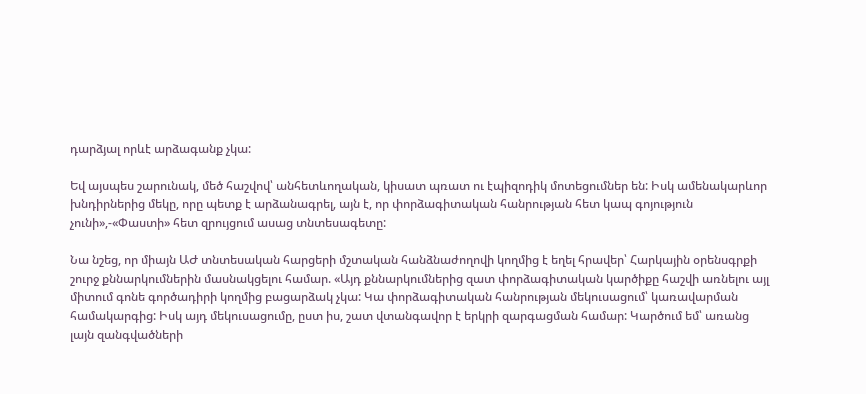դարձյալ որևէ արձագանք չկա:

Եվ այսպես շարունակ, մեծ հաշվով՝ անհետևողական, կիսատ պռատ ու էպիզոդիկ մոտեցումներ են: Իսկ ամենակարևոր խնդիրներից մեկը, որը պետք է արձանագրել, այն է, որ փորձագիտական հանրության հետ կապ գոյություն չունի»,-«Փաստի» հետ զրույցում ասաց տնտեսագետը:

Նա նշեց, որ միայն ԱԺ տնտեսական հարցերի մշտական հանձնաժողովի կողմից է եղել հրավեր՝ Հարկային օրենսգրքի շուրջ քննարկումներին մասնակցելու համար. «Այդ քննարկումներից զատ փորձագիտական կարծիքը հաշվի առնելու այլ միտում գոնե գործադիրի կողմից բացարձակ չկա: Կա փորձագիտական հանրության մեկուսացում՝ կառավարման համակարգից: Իսկ այդ մեկուսացումը, ըստ իս, շատ վտանգավոր է երկրի զարգացման համար: Կարծում եմ՝ առանց լայն զանգվածների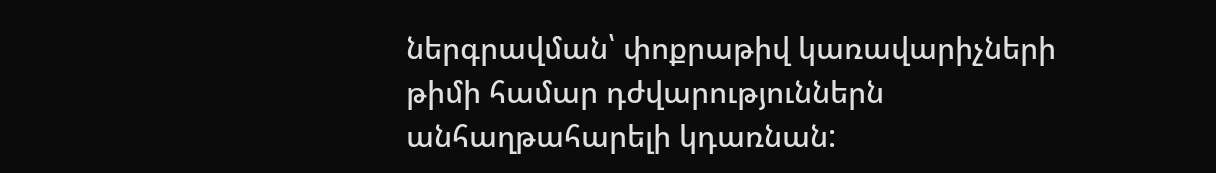ներգրավման՝ փոքրաթիվ կառավարիչների թիմի համար դժվարություններն անհաղթահարելի կդառնան: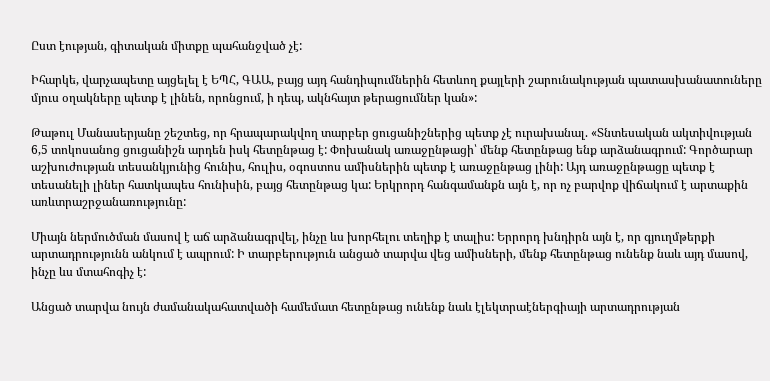Ըստ էության, գիտական միտքը պահանջված չէ:

Իհարկե, վարչապետը այցելել է ԵՊՀ, ԳԱԱ, բայց այդ հանդիպումներին հետևող քայլերի շարունակության պատասխանատուները մյուս օղակները պետք է լինեն, որոնցում, ի դեպ, ակնհայտ թերացումներ կան»:

Թաթուլ Մանասերյանը շեշտեց, որ հրապարակվող տարբեր ցուցանիշներից պետք չէ ուրախանալ. «Տնտեսական ակտիվության 6,5 տոկոսանոց ցուցանիշն արդեն իսկ հետընթաց է: Փոխանակ առաջընթացի՝ մենք հետընթաց ենք արձանագրում: Գործարար աշխուժության տեսանկյունից հունիս, հուլիս, օգոստոս ամիսներին պետք է առաջընթաց լինի: Այդ առաջընթացը պետք է տեսանելի լիներ հատկապես հունիսին, բայց հետընթաց կա: Երկրորդ հանգամանքն այն է, որ ոչ բարվոք վիճակում է արտաքին առևտրաշրջանառությունը:

Միայն ներմուծման մասով է աճ արձանագրվել, ինչը ևս խորհելու տեղիք է տալիս: Երրորդ խնդիրն այն է, որ գյուղմթերքի արտադրությունն անկում է ապրում: Ի տարբերություն անցած տարվա վեց ամիսների, մենք հետընթաց ունենք նաև այդ մասով, ինչը ևս մտահոգիչ է:

Անցած տարվա նույն ժամանակահատվածի համեմատ հետընթաց ունենք նաև էլեկտրաէներգիայի արտադրության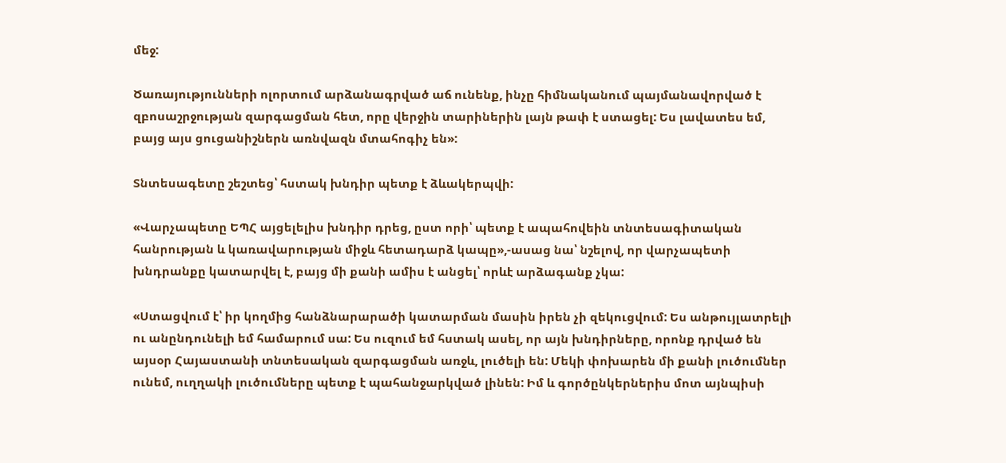մեջ:

Ծառայությունների ոլորտում արձանագրված աճ ունենք, ինչը հիմնականում պայմանավորված է զբոսաշրջության զարգացման հետ, որը վերջին տարիներին լայն թափ է ստացել: Ես լավատես եմ, բայց այս ցուցանիշներն առնվազն մտահոգիչ են»:

Տնտեսագետը շեշտեց՝ հստակ խնդիր պետք է ձևակերպվի:

«Վարչապետը ԵՊՀ այցելելիս խնդիր դրեց, ըստ որի՝ պետք է ապահովեին տնտեսագիտական հանրության և կառավարության միջև հետադարձ կապը»,-ասաց նա՝ նշելով, որ վարչապետի խնդրանքը կատարվել է, բայց մի քանի ամիս է անցել՝ որևէ արձագանք չկա:

«Ստացվում է՝ իր կողմից հանձնարարածի կատարման մասին իրեն չի զեկուցվում: Ես անթույլատրելի ու անընդունելի եմ համարում սա: Ես ուզում եմ հստակ ասել, որ այն խնդիրները, որոնք դրված են այսօր Հայաստանի տնտեսական զարգացման առջև, լուծելի են: Մեկի փոխարեն մի քանի լուծումներ ունեմ, ուղղակի լուծումները պետք է պահանջարկված լինեն: Իմ և գործընկերներիս մոտ այնպիսի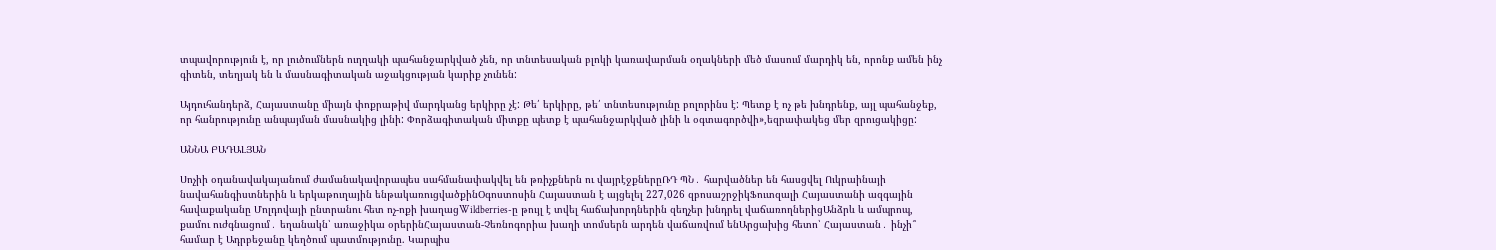տպավորություն է, որ լուծումներն ուղղակի պահանջարկված չեն, որ տնտեսական բլոկի կառավարման օղակների մեծ մասում մարդիկ են, որոնք ամեն ինչ գիտեն, տեղյակ են և մասնագիտական աջակցության կարիք չունեն:

Այդուհանդերձ, Հայաստանը միայն փոքրաթիվ մարդկանց երկիրը չէ: Թե՛ երկիրը, թե՛ տնտեսությունը բոլորինս է: Պետք է ոչ թե խնդրենք, այլ պահանջեք, որ հանրությունը անպայման մասնակից լինի: Փորձագիտական միտքը պետք է պահանջարկված լինի և օգտագործվի»,եզրափակեց մեր զրուցակիցը:

ԱՆՆԱ ԲԱԴԱԼՅԱՆ

Սոչիի օդանավակայանում ժամանակավորապես սահմանափակվել են թռիչքներն ու վայրէջքներըՌԴ ՊՆ․ հարվածներ են հասցվել Ուկրաինայի նավահանգիստներին և երկաթուղային ենթակառուցվածքինՕգոստոսին Հայաստան է այցելել 227,026 զբոսաշրջիկՖուտզալի Հայաստանի ազգային հավաքականը Մոլդովայի ընտրանու հետ ոչ-ոքի խաղացWildberries-ը թույլ է տվել հաճախորդներին զեղչեր խնդրել վաճառողներիցԱնձրև և ամպրոպ, քամու ուժգնացում․ եղանակն՝ առաջիկա օրերինՀայաստան-Չեռնոգորիա խաղի տոմսերն արդեն վաճառվում ենԱրցախից հետո՝ Հայաստան․ ինչի՞ համար է Ադրբեջանը կեղծում պատմությունը. Կարպիս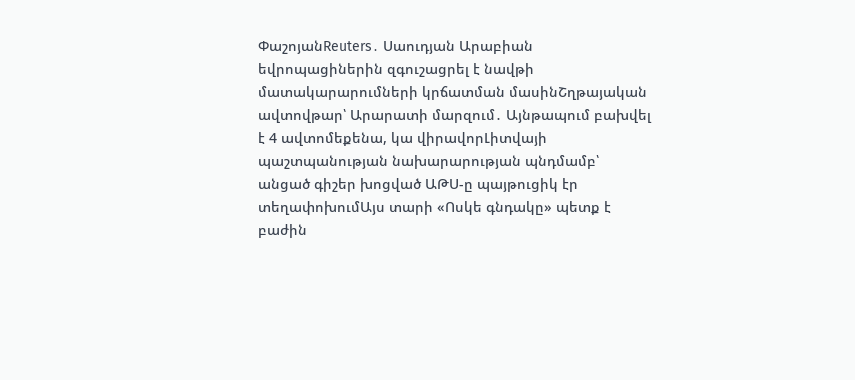ՓաշոյանReuters․ Սաուդյան Արաբիան եվրոպացիներին զգուշացրել է նավթի մատակարարումների կրճատման մասինՇղթայական ավտովթար՝ Արարատի մարզում․ Այնթապում բախվել է 4 ավտոմեքենա, կա վիրավորԼիտվայի պաշտպանության նախարարության պնդմամբ՝ անցած գիշեր խոցված ԱԹՍ-ը պայթուցիկ էր տեղափոխումԱյս տարի «Ոսկե գնդակը» պետք է բաժին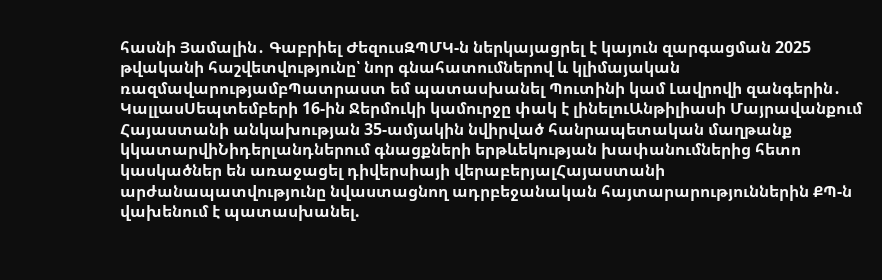հասնի Յամալին․ Գաբրիել ԺեզուսԶՊՄԿ-ն ներկայացրել է կայուն զարգացման 2025 թվականի հաշվետվությունը՝ նոր գնահատումներով և կլիմայական ռազմավարությամբՊատրաստ եմ պատասխանել Պուտինի կամ Լավրովի զանգերին․ ԿալլասՍեպտեմբերի 16-ին Ջերմուկի կամուրջը փակ է լինելուԱնթիլիասի Մայրավանքում Հայաստանի անկախության 35-ամյակին նվիրված հանրապետական մաղթանք կկատարվիՆիդերլանդներում գնացքների երթևեկության խափանումներից հետո կասկածներ են առաջացել դիվերսիայի վերաբերյալՀայաստանի արժանապատվությունը նվաստացնող ադրբեջանական հայտարարություններին ՔՊ-ն վախենում է պատասխանել.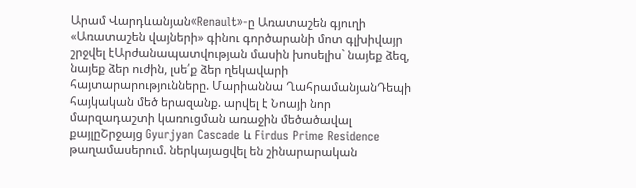Արամ Վարդևանյան«Renault»-ը Առատաշեն գյուղի «Առատաշեն վայների» գինու գործարանի մոտ գլխիվայր շրջվել էԱրժանապատվության մասին խոսելիս` նայեք ձեզ, նայեք ձեր ուժին, լսե՛ք ձեր ղեկավարի հայտարարությունները. Մարիաննա ՂահրամանյանԴեպի հայկական մեծ երազանք. արվել է Նոայի նոր մարզադաշտի կառուցման առաջին մեծածավալ քայլըՇրջայց Gyurjyan Cascade և Firdus Prime Residence թաղամասերում. ներկայացվել են շինարարական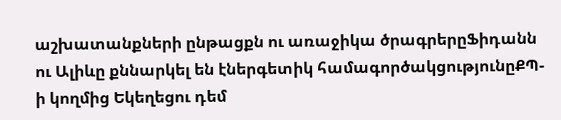աշխատանքների ընթացքն ու առաջիկա ծրագրերըՖիդանն ու Ալիևը քննարկել են էներգետիկ համագործակցությունըՔՊ-ի կողմից Եկեղեցու դեմ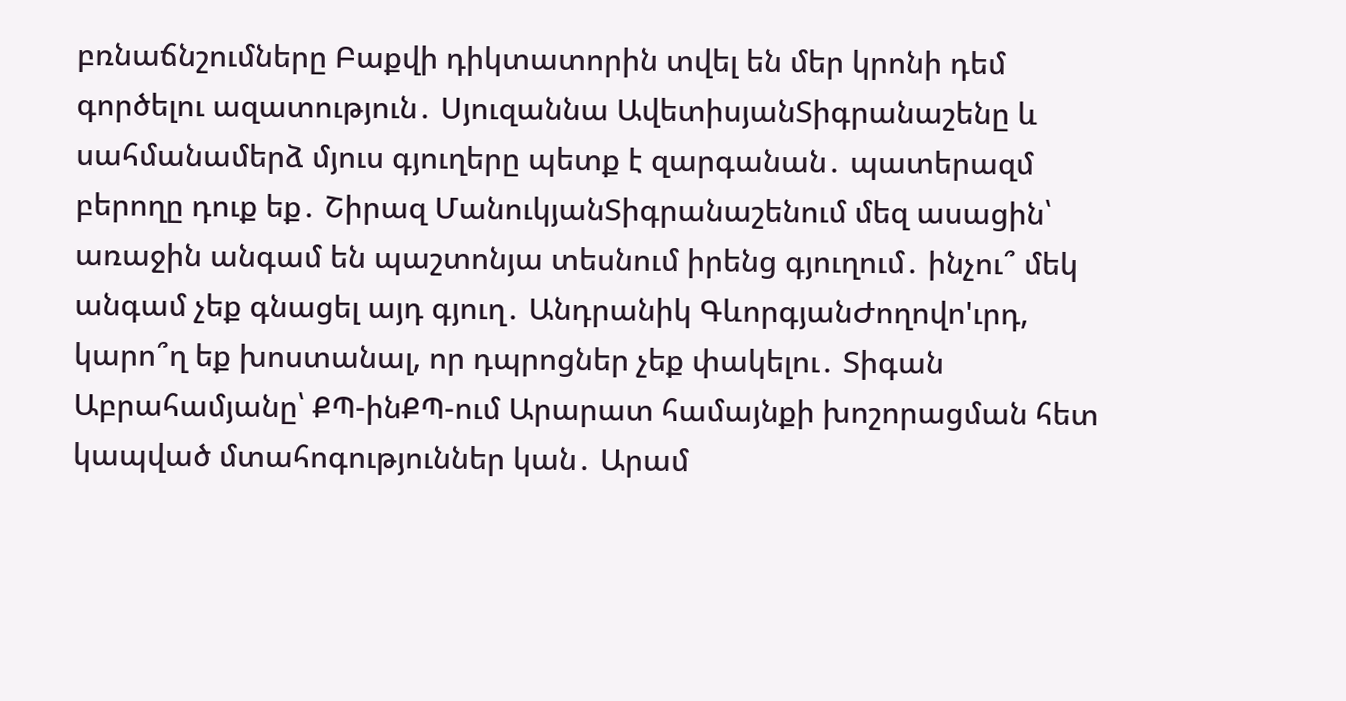բռնաճնշումները Բաքվի դիկտատորին տվել են մեր կրոնի դեմ գործելու ազատություն․ Սյուզաննա ԱվետիսյանՏիգրանաշենը և սահմանամերձ մյուս գյուղերը պետք է զարգանան․ պատերազմ բերողը դուք եք․ Շիրազ ՄանուկյանՏիգրանաշենում մեզ ասացին՝ առաջին անգամ են պաշտոնյա տեսնում իրենց գյուղում․ ինչու՞ մեկ անգամ չեք գնացել այդ գյուղ․ Անդրանիկ ԳևորգյանԺողովո'ւրդ, կարո՞ղ եք խոստանալ, որ դպրոցներ չեք փակելու․ Տիգան Աբրահամյանը՝ ՔՊ-ինՔՊ-ում Արարատ համայնքի խոշորացման հետ կապված մտահոգություններ կան․ Արամ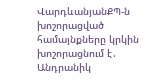ՎարդևանյանՔՊ-ն խոշորացված համայնքները կրկին խոշորացնում է․ Անդրանիկ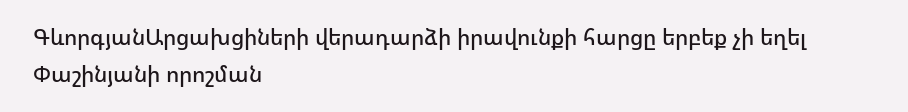ԳևորգյանԱրցախցիների վերադարձի իրավունքի հարցը երբեք չի եղել Փաշինյանի որոշման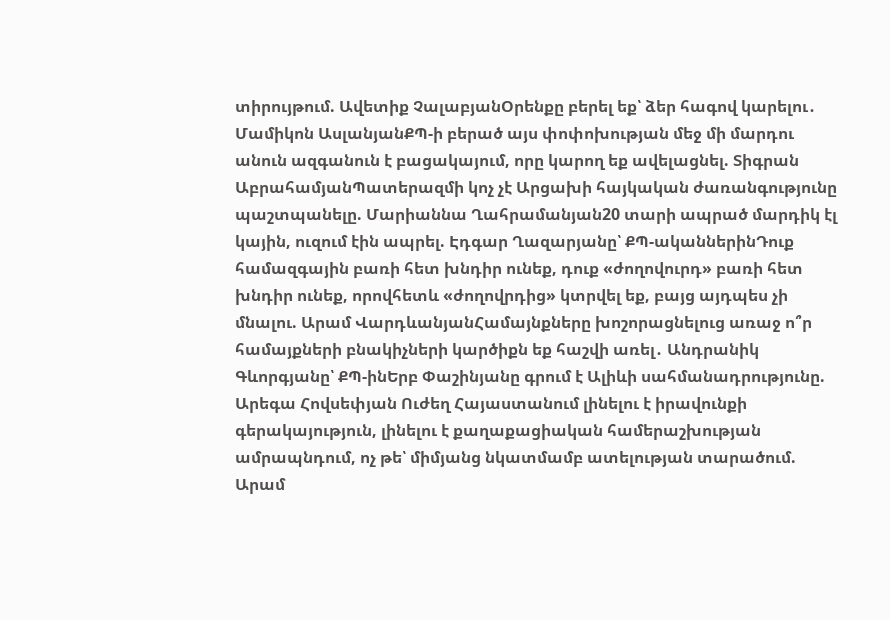տիրույթում. Ավետիք ՉալաբյանՕրենքը բերել եք՝ ձեր հագով կարելու․ Մամիկոն ԱսլանյանՔՊ-ի բերած այս փոփոխության մեջ մի մարդու անուն ազգանուն է բացակայում, որը կարող եք ավելացնել. Տիգրան ԱբրահամյանՊատերազմի կոչ չէ Արցախի հայկական ժառանգությունը պաշտպանելը. Մարիաննա Ղահրամանյան20 տարի ապրած մարդիկ էլ կային, ուզում էին ապրել. Էդգար Ղազարյանը՝ ՔՊ-ականներինԴուք համազգային բառի հետ խնդիր ունեք, դուք «ժողովուրդ» բառի հետ խնդիր ունեք, որովհետև «ժողովրդից» կտրվել եք, բայց այդպես չի մնալու. Արամ ՎարդևանյանՀամայնքները խոշորացնելուց առաջ ո՞ր համայքների բնակիչների կարծիքն եք հաշվի առել․ Անդրանիկ Գևորգյանը՝ ՔՊ-ինԵրբ Փաշինյանը գրում է Ալիևի սահմանադրությունը. Արեգա Հովսեփյան Ուժեղ Հայաստանում լինելու է իրավունքի գերակայություն, լինելու է քաղաքացիական համերաշխության ամրապնդում, ոչ թե՝ միմյանց նկատմամբ ատելության տարածում. Արամ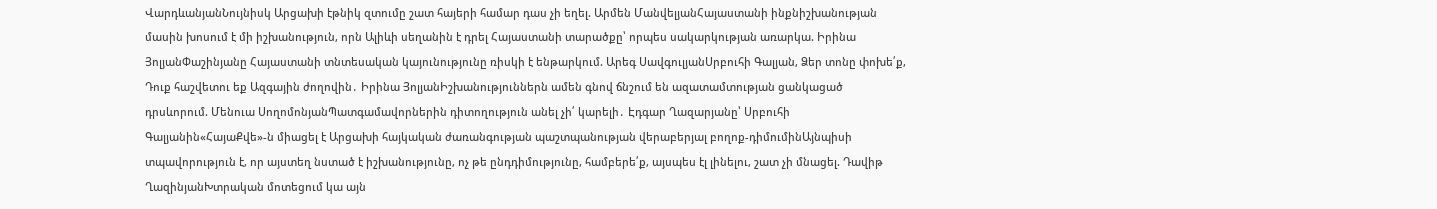ՎարդևանյանՆույնիսկ Արցախի էթնիկ զտումը շատ հայերի համար դաս չի եղել. Արմեն ՄանվելյանՀայաստանի ինքնիշխանության մասին խոսում է մի իշխանություն, որն Ալիևի սեղանին է դրել Հայաստանի տարածքը՝ որպես սակարկության առարկա. Իրինա ՅոլյանՓաշինյանը Հայաստանի տնտեսական կայունությունը ռիսկի է ենթարկում. Արեգ ՍավգուլյանՍրբուհի Գալյան, Ձեր տոնը փոխե՛ք, Դուք հաշվետու եք Ազգային ժողովին․ Իրինա ՅոլյանԻշխանություններն ամեն գնով ճնշում են ազատամտության ցանկացած դրսևորում. Մենուա ՍողոմոնյանՊատգամավորներին դիտողություն անել չի՛ կարելի․ Էդգար Ղազարյանը՝ Սրբուհի Գալյանին«ՀայաՔվե»-ն միացել է Արցախի հայկական ժառանգության պաշտպանության վերաբերյալ բողոք-դիմումինԱյնպիսի տպավորություն է, որ այստեղ նստած է իշխանությունը, ոչ թե ընդդիմությունը, համբերե՛ք, այսպես էլ լինելու, շատ չի մնացել. Դավիթ ՂազինյանԽտրական մոտեցում կա այն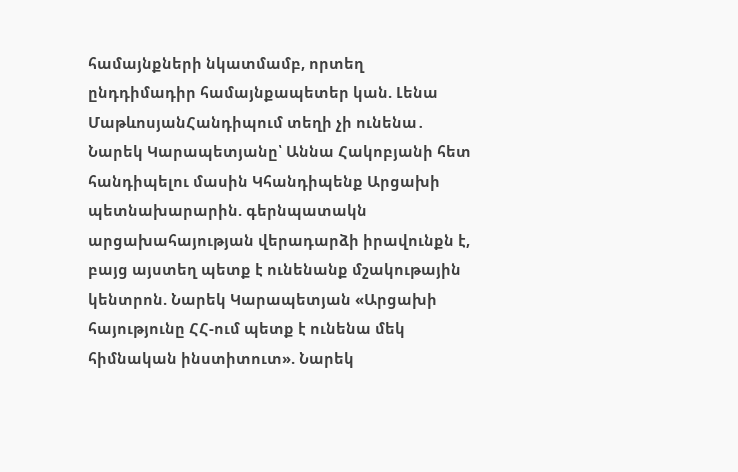համայնքների նկատմամբ, որտեղ ընդդիմադիր համայնքապետեր կան. Լենա ՄաթևոսյանՀանդիպում տեղի չի ունենա․ Նարեկ Կարապետյանը՝ Աննա Հակոբյանի հետ հանդիպելու մասին Կհանդիպենք Արցախի պետնախարարին. գերնպատակն արցախահայության վերադարձի իրավունքն է, բայց այստեղ պետք է ունենանք մշակութային կենտրոն. Նարեկ Կարապետյան «Արցախի հայությունը ՀՀ-ում պետք է ունենա մեկ հիմնական ինստիտուտ». Նարեկ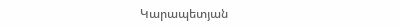Կարապետյան